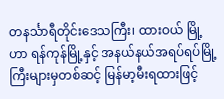တနင်္သာရီတိုင်းဒေသကြီး၊ ထားဝယ် မြို့ဟာ ရန်ကုန်မြို့နှင့် အနယ်နယ်အရပ်ရပ်မြို့ကြီးများမှတစ်ဆင့် မြန်မာ့မီးရထားဖြင့်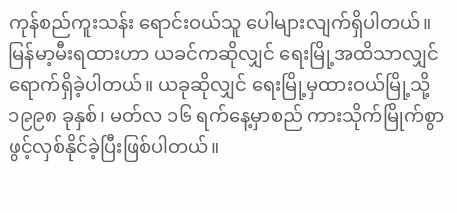ကုန်စည်ကူးသန်း ရောင်းဝယ်သူ ပေါများလျက်ရှိပါတယ်။ မြန်မာ့မီးရထားဟာ ယခင်ကဆိုလျှင် ရေးမြို့အထိသာလျှင် ရောက်ရှိခဲ့ပါတယ်။ ယခုဆိုလျှင် ရေးမြို့မှထားဝယ်မြို့သို့ ၁၉၉၈ ခုနှစ်၊ မတ်လ ၁၆ ရက်နေ့မှာစည် ကားသိုက်မြိုက်စွာ ဖွင့်လှစ်နိုင်ခဲ့ပြီးဖြစ်ပါတယ်။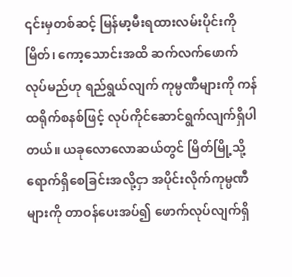၎င်းမှတစ်ဆင့် မြန်မာ့မီးရထားလမ်းပိုင်းကို မြိတ်၊ ကော့သောင်းအထိ ဆက်လက်ဖောက်လုပ်မည်ဟု ရည်ရွယ်လျက် ကုမ္ပဏီများကို ကန်ထရိုက်စနစ်ဖြင့် လုပ်ကိုင်ဆောင်ရွက်လျက်ရှိပါတယ်။ ယခုလောလောဆယ်တွင် မြိတ်မြို့သို့ ရောက်ရှိစေခြင်းအလို့ငှာ အပိုင်းလိုက်ကုမ္ပဏီများကို တာဝန်ပေးအပ်၍ ဖောက်လုပ်လျက်ရှိ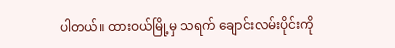ပါတယ်။ ထားဝယ်မြို့မှ သရက် ချောင်းလမ်းပိုင်းကို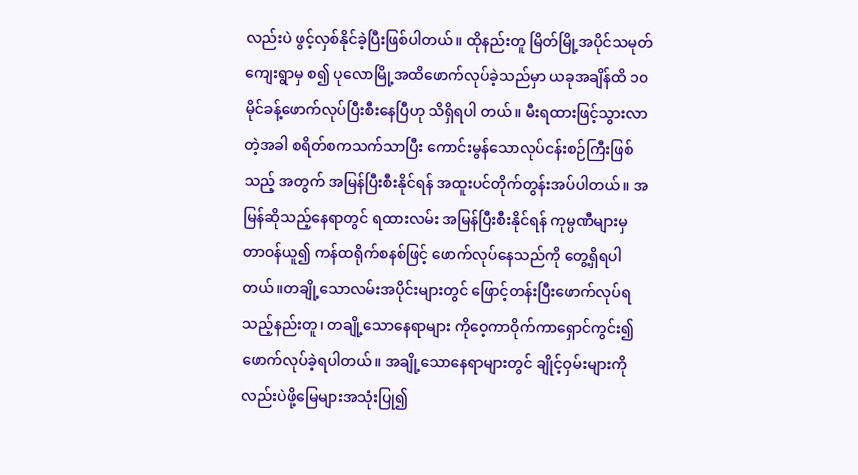လည်းပဲ ဖွင့်လှစ်နိုင်ခဲ့ပြီးဖြစ်ပါတယ်။ ထိုနည်းတူ မြိတ်မြို့အပိုင်သမုတ်ကျေးရွာမှ စ၍ ပုလောမြို့အထိဖောက်လုပ်ခဲ့သည်မှာ ယခုအချိန်ထိ ၁၀ မိုင်ခန့်ဖောက်လုပ်ပြီးစီးနေပြီဟု သိရှိရပါ တယ်။ မီးရထားဖြင့်သွားလာတဲ့အခါ စရိတ်စကသက်သာပြီး ကောင်းမွန်သောလုပ်ငန်းစဉ်ကြီးဖြစ်သည့် အတွက် အမြန်ပြီးစီးနိုင်ရန် အထူးပင်တိုက်တွန်းအပ်ပါတယ်။ အမြန်ဆိုသည့်နေရာတွင် ရထားလမ်း အမြန်ပြီးစီးနိုင်ရန် ကုမ္ပဏီများမှ တာဝန်ယူ၍ ကန်ထရိုက်စနစ်ဖြင့် ဖောက်လုပ်နေသည်ကို တွေ့ရှိရပါ တယ်။တချို့သောလမ်းအပိုင်းများတွင် ဖြောင့်တန်းပြီးဖောက်လုပ်ရသည့်နည်းတူ၊ တချို့သောနေရာများ ကိုဝေ့ကာဝိုက်ကာရှောင်ကွင်း၍ ဖောက်လုပ်ခဲ့ရပါတယ်။ အချို့သောနေရာများတွင် ချိုင့်ဝှမ်းများကို လည်းပဲဖို့မြေများအသုံးပြု၍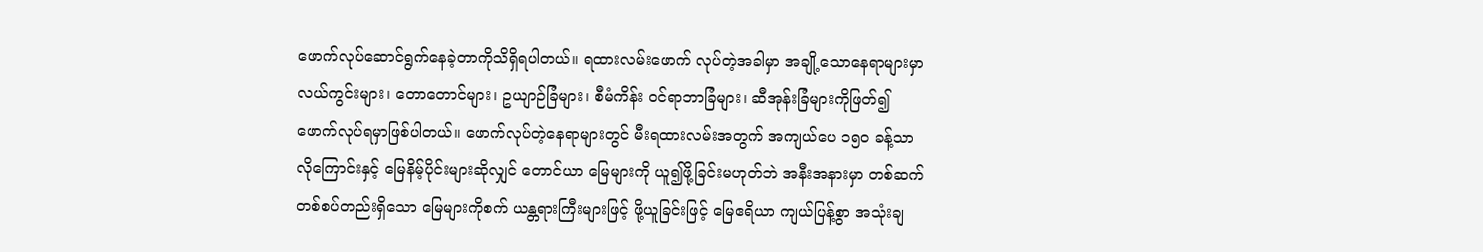ဖောက်လုပ်ဆောင်ရွက်နေခဲ့တာကိုသိရှိရပါတယ်။ ရထားလမ်းဖောက် လုပ်တဲ့အခါမှာ အချို့သောနေရာများမှာ လယ်ကွင်းများ၊ တောတောင်များ၊ ဥယျာဉ်ခြံများ၊ စီမံကိန်း ဝင်ရာဘာခြံများ၊ ဆီအုန်းခြံများကိုဖြတ်၍ ဖောက်လုပ်ရမှာဖြစ်ပါတယ်။ ဖောက်လုပ်တဲ့နေရာများတွင် မီးရထားလမ်းအတွက် အကျယ်ပေ ၁၅၀ ခန့်သာလိုကြောင်းနှင့် မြေနိမ့်ပိုင်းများဆိုလျှင် တောင်ယာ မြေများကို ယူ၍ဖို့ခြင်းမဟုတ်ဘဲ အနီးအနားမှာ တစ်ဆက်တစ်စပ်တည်းရှိသော မြေများကိုစက် ယန္တရားကြီးများဖြင့် ဖို့ယူခြင်းဖြင့် မြေဧရိယာ ကျယ်ပြန့်စွာ အသုံးချ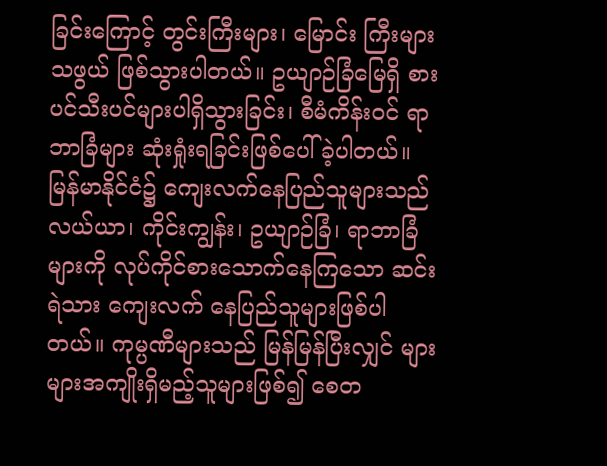ခြင်းကြောင့် တွင်းကြီးများ၊ မြောင်း ကြီးများသဖွယ် ဖြစ်သွားပါတယ်။ ဥယျာဉ်ခြံမြေရှိ စားပင်သီးပင်များပါရှိသွားခြင်း၊ စီမံကိန်းဝင် ရာဘာခြံများ ဆုံးရှုံးရခြင်းဖြစ်ပေါ်ခဲ့ပါတယ်။ မြန်မာနိုင်ငံ၌ ကျေးလက်နေပြည်သူများသည် လယ်ယာ၊ ကိုင်းကျွန်း၊ ဥယျာဉ်ခြံ၊ ရာဘာခြံများကို လုပ်ကိုင်စားသောက်နေကြသော ဆင်းရဲသား ကျေးလက် နေပြည်သူများဖြစ်ပါတယ်။ ကုမ္ပဏီများသည် မြန်မြန်ပြီးလျှင် များများအကျိုးရှိမည့်သူများဖြစ်၍ စေတ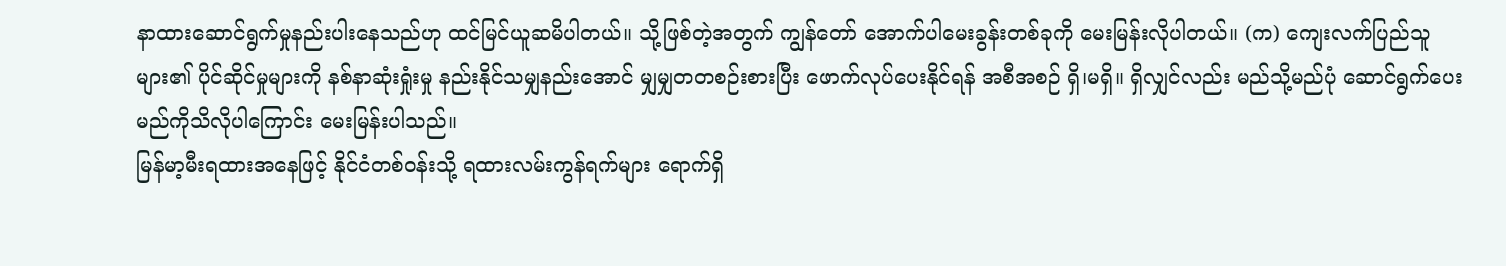နာထားဆောင်ရွက်မှုနည်းပါးနေသည်ဟု ထင်မြင်ယူဆမိပါတယ်။ သို့ဖြစ်တဲ့အတွက် ကျွန်တော် အောက်ပါမေးခွန်းတစ်ခုကို မေးမြန်းလိုပါတယ်။ (က) ကျေးလက်ပြည်သူများ၏ ပိုင်ဆိုင်မှုများကို နစ်နာဆုံးရှုံးမှု နည်းနိုင်သမျှနည်းအောင် မျှမျှတတစဉ်းစားပြီး ဖောက်လုပ်ပေးနိုင်ရန် အစီအစဉ် ရှိ၊မရှိ။ ရှိလျှင်လည်း မည်သို့မည်ပုံ ဆောင်ရွက်ပေးမည်ကိုသိလိုပါကြောင်း မေးမြန်းပါသည်။
မြန်မာ့မီးရထားအနေဖြင့် နိုင်ငံတစ်ဝန်းသို့ ရထားလမ်းကွန်ရက်များ ရောက်ရှိ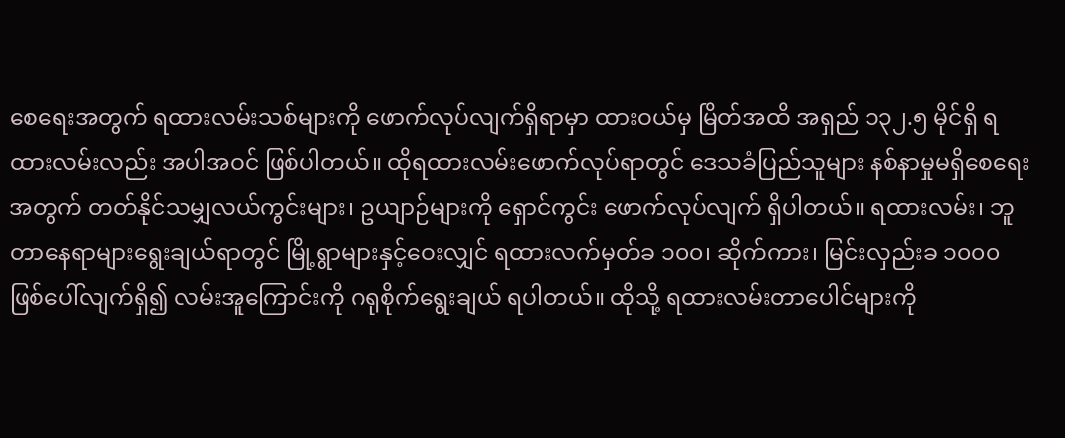စေရေးအတွက် ရထားလမ်းသစ်များကို ဖောက်လုပ်လျက်ရှိရာမှာ ထားဝယ်မှ မြိတ်အထိ အရှည် ၁၃၂.၅ မိုင်ရှိ ရထားလမ်းလည်း အပါအဝင် ဖြစ်ပါတယ်။ ထိုရထားလမ်းဖောက်လုပ်ရာတွင် ဒေသခံပြည်သူများ နစ်နာမှုမရှိစေရေးအတွက် တတ်နိုင်သမျှလယ်ကွင်းများ၊ ဥယျာဉ်များကို ရှောင်ကွင်း ဖောက်လုပ်လျက် ရှိပါတယ်။ ရထားလမ်း၊ ဘူတာနေရာများရွေးချယ်ရာတွင် မြို့ရွာများနှင့်ဝေးလျှင် ရထားလက်မှတ်ခ ၁၀၀၊ ဆိုက်ကား၊ မြင်းလှည်းခ ၁၀၀၀ ဖြစ်ပေါ်လျက်ရှိ၍ လမ်းအူကြောင်းကို ဂရုစိုက်ရွေးချယ် ရပါတယ်။ ထိုသို့ ရထားလမ်းတာပေါင်များကို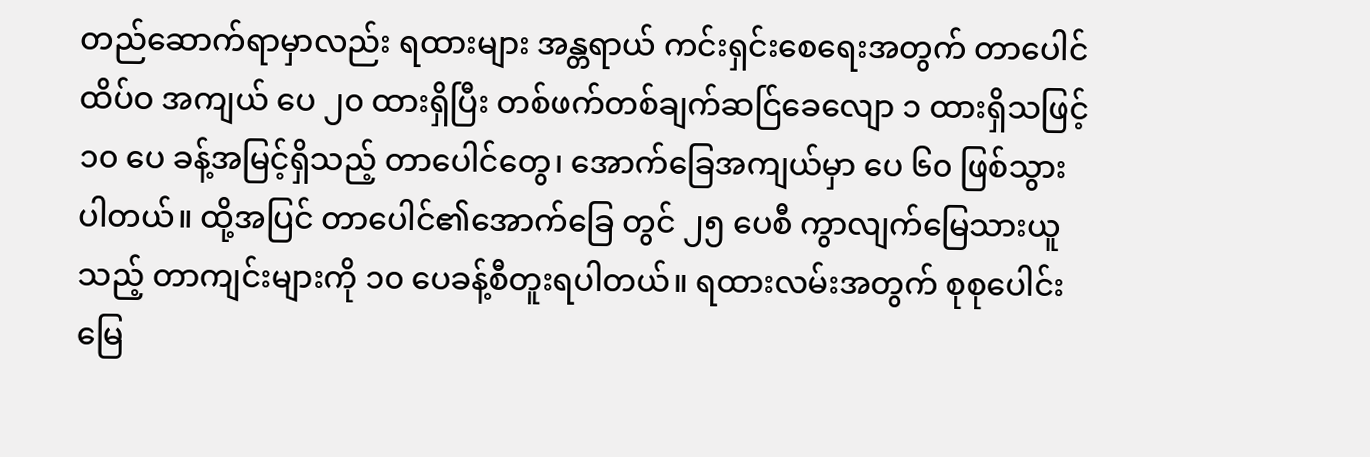တည်ဆောက်ရာမှာလည်း ရထားများ အန္တရာယ် ကင်းရှင်းစေရေးအတွက် တာပေါင်ထိပ်ဝ အကျယ် ပေ ၂၀ ထားရှိပြီး တစ်ဖက်တစ်ချက်ဆင်ြခေလျော ၁ ထားရှိသဖြင့် ၁၀ ပေ ခန့်အမြင့်ရှိသည့် တာပေါင်တွေ၊ အောက်ခြေအကျယ်မှာ ပေ ၆၀ ဖြစ်သွား ပါတယ်။ ထို့အပြင် တာပေါင်၏အောက်ခြေ တွင် ၂၅ ပေစီ ကွာလျက်မြေသားယူသည့် တာကျင်းများကို ၁၀ ပေခန့်စီတူးရပါတယ်။ ရထားလမ်းအတွက် စုစုပေါင်းမြေ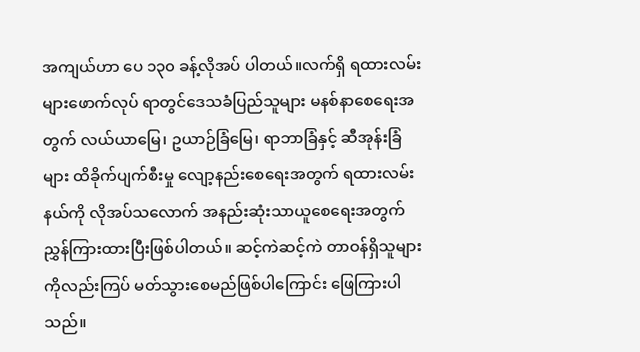အကျယ်ဟာ ပေ ၁၃၀ ခန့်လိုအပ် ပါတယ်။လက်ရှိ ရထားလမ်းများဖောက်လုပ် ရာတွင်ဒေသခံပြည်သူများ မနစ်နာစေရေးအတွက် လယ်ယာမြေ၊ ဥယာဉ်ခြံမြေ၊ ရာဘာခြံနှင့် ဆီအုန်းခြံများ ထိခိုက်ပျက်စီးမှု လျော့နည်းစေရေးအတွက် ရထားလမ်းနယ်ကို လိုအပ်သလောက် အနည်းဆုံးသာယူစေရေးအတွက် ညွှန်ကြားထားပြီးဖြစ်ပါတယ်။ ဆင့်ကဲဆင့်ကဲ တာဝန်ရှိသူများကိုလည်းကြပ် မတ်သွားစေမည်ဖြစ်ပါကြောင်း ဖြေကြားပါသည်။